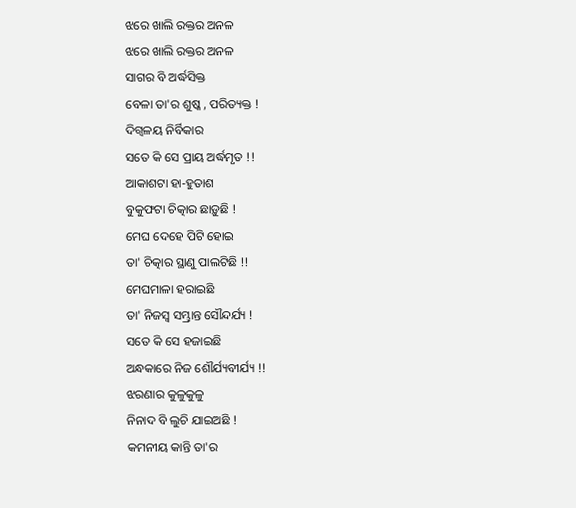ଝରେ ଖାଲି ରକ୍ତର ଅନଳ
ଝରେ ଖାଲି ରକ୍ତର ଅନଳ
ସାଗର ବି ଅର୍ଦ୍ଧସିକ୍ତ
ବେଳା ତା'ର ଶୁଷ୍କ , ପରିତ୍ୟକ୍ତ !
ଦିଗ୍ବଳୟ ନିର୍ବିକାର
ସତେ କି ସେ ପ୍ରାୟ ଅର୍ଦ୍ଧମୃତ !!
ଆକାଶଟା ହା-ହୁତାଶ
ବୁକୁଫଟା ଚିତ୍କାର ଛାଡ଼ୁଛି !
ମେଘ ଦେହେ ପିଟି ହୋଇ
ତା' ଚିତ୍କାର ସ୍ଥାଣୁ ପାଲଟିଛି !!
ମେଘମାଳା ହରାଇଛି
ତା' ନିଜସ୍ୱ ସମ୍ଭ୍ରାନ୍ତ ସୌନ୍ଦର୍ଯ୍ୟ !
ସତେ କି ସେ ହଜାଇଛି
ଅନ୍ଧକାରେ ନିଜ ଶୌର୍ଯ୍ୟବୀର୍ଯ୍ୟ !!
ଝରଣାର କୁଳୁକୁଳୁ
ନିନାଦ ବି ଲୁଚି ଯାଇଅଛି !
କମନୀୟ କାନ୍ତି ତା'ର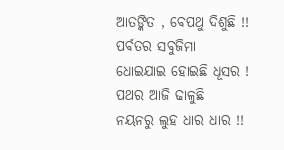ଆତଙ୍କିତ , ବେପଥୁ ଦିଶୁଛି !!
ପର୍ବତର ସବୁଜିମା
ଧୋଇଯାଇ ହୋଇଛି ଧୂସର !
ପଥର ଆଜି ଢାଳୁଛି
ନୟନରୁ ଲୁହ ଧାର ଧାର !!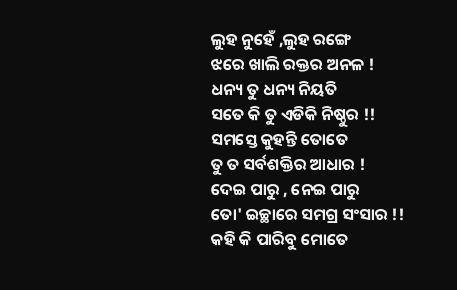ଲୁହ ନୁହେଁ ,ଲୁହ ରଙ୍ଗେ
ଝରେ ଖାଲି ରକ୍ତର ଅନଳ !
ଧନ୍ୟ ତୁ ଧନ୍ୟ ନିୟତି
ସତେ କି ତୁ ଏଡିକି ନିଷ୍ଠୁର !!
ସମସ୍ତେ କୁହନ୍ତି ତୋତେ
ତୁ ତ ସର୍ବଶକ୍ତିର ଆଧାର !
ଦେଇ ପାରୁ , ନେଇ ପାରୁ
ତୋ' ଇଚ୍ଛାରେ ସମଗ୍ର ସଂସାର !!
କହି କି ପାରିବୁ ମୋତେ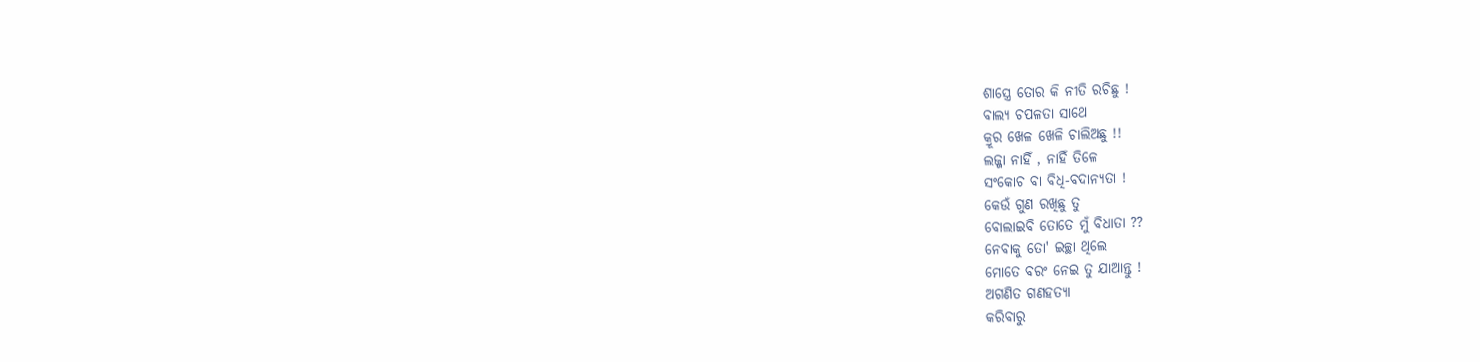ଶାସ୍ତ୍ରେ ତୋର କି ନୀତି ରଚିଛୁ !
ବାଲ୍ୟ ଚପଳତା ସାଥେ
କ୍ରୂର ଖେଳ ଖେଳି ଚାଲିଅଛୁ !!
ଲଜ୍ଜା ନାହିଁ , ନାହିଁ ତିଳେ
ସଂକୋଚ ବା ବିଧି-ବଦାନ୍ୟତା !
କେଉଁ ଗୁଣ ରଖିଛୁ ତୁ
ବୋଲାଇବି ତୋତେ ମୁଁ ବିଧାତା ??
ନେବାକୁ ତୋ' ଇଚ୍ଛା ଥିଲେ
ମୋତେ ବରଂ ନେଇ ତୁ ଯାଆନ୍ତୁ !
ଅଗଣିତ ଗଣହତ୍ୟା
କରିବାରୁ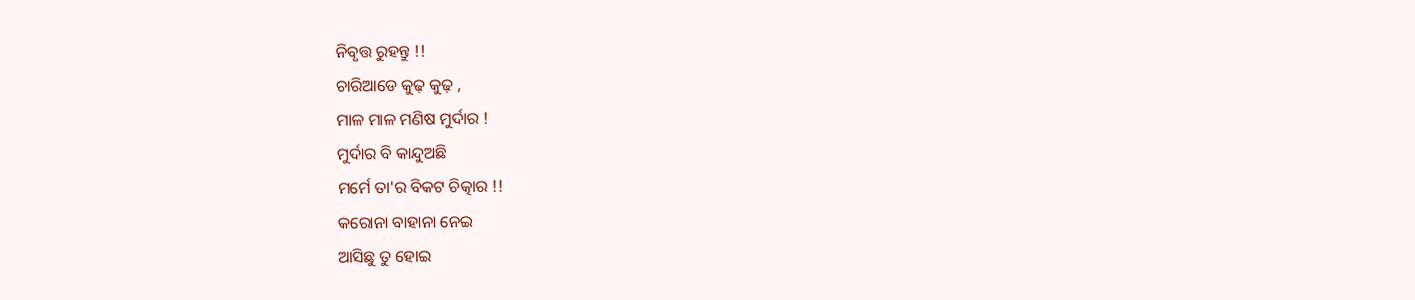ନିବୃତ୍ତ ରୁହନ୍ତୁ !!
ଚାରିଆଡେ କୁଢ଼ କୁଢ଼ ,
ମାଳ ମାଳ ମଣିଷ ମୁର୍ଦାର !
ମୁର୍ଦାର ବି କାନ୍ଦୁଅଛି
ମର୍ମେ ତା'ର ବିକଟ ଚିତ୍କାର !!
କରୋନା ବାହାନା ନେଇ
ଆସିଛୁ ତୁ ହୋଇ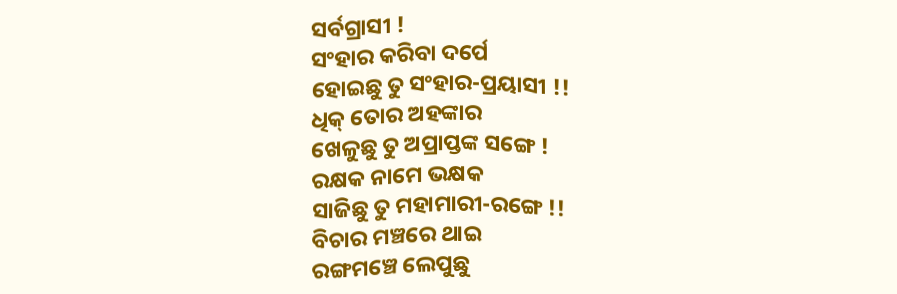ସର୍ବଗ୍ରାସୀ !
ସଂହାର କରିବା ଦର୍ପେ
ହୋଇଛୁ ତୁ ସଂହାର-ପ୍ରୟାସୀ !!
ଧିକ୍ ତୋର ଅହଙ୍କାର
ଖେଳୁଛୁ ତୁ ଅପ୍ରାପ୍ତଙ୍କ ସଙ୍ଗେ !
ରକ୍ଷକ ନାମେ ଭକ୍ଷକ
ସାଜିଛୁ ତୁ ମହାମାରୀ-ରଙ୍ଗେ !!
ବିଚାର ମଞ୍ଚରେ ଥାଇ
ରଙ୍ଗମଞ୍ଚେ ଲେପୁଛୁ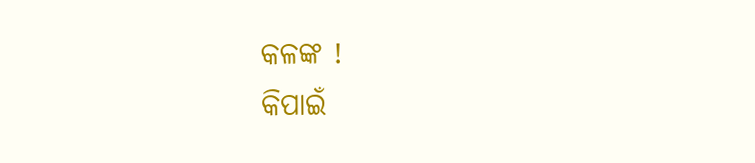କଳଙ୍କ !
କିପାଇଁ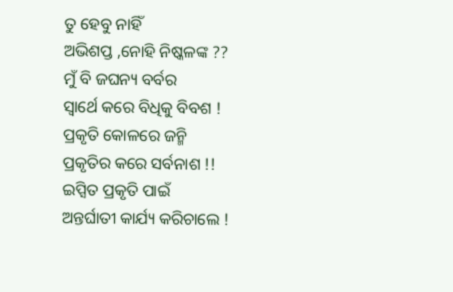ତୁ ହେବୁ ନାହିଁ
ଅଭିଶପ୍ତ ,ନୋହି ନିଷ୍କଳଙ୍କ ??
ମୁଁ ବି ଜଘନ୍ୟ ବର୍ବର
ସ୍ୱାର୍ଥେ କରେ ବିଧିକୁ ବିବଶ !
ପ୍ରକୃତି କୋଳରେ ଜନ୍ମି
ପ୍ରକୃତିର କରେ ସର୍ବନାଶ !!
ଇପ୍ସିତ ପ୍ରକୃତି ପାଇଁ
ଅନ୍ତର୍ଘାତୀ କାର୍ଯ୍ୟ କରିଚାଲେ !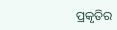ପ୍ରକୃତିର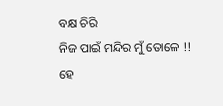ବକ୍ଷ ଚିରି
ନିଜ ପାଇଁ ମନ୍ଦିର ମୁଁ ତୋଳେ !!
ହେ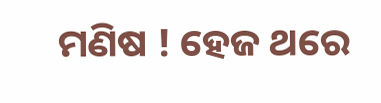ମଣିଷ ! ହେଜ ଥରେ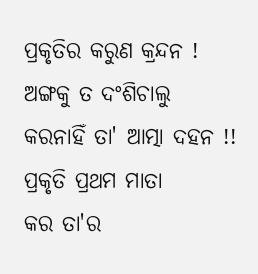ପ୍ରକୃତିର କରୁଣ କ୍ରନ୍ଦନ !
ଅଙ୍ଗକୁ ତ ଦଂଶିଚାଲୁ
କରନାହିଁ ତା' ଆତ୍ମା ଦହନ !!
ପ୍ରକୃତି ପ୍ରଥମ ମାତା
କର ତା'ର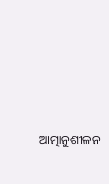ଆତ୍ମାନୁଶୀଳନ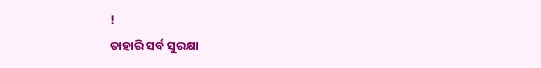!
ତାହାରି ସର୍ବ ସୁରକ୍ଷା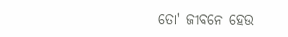ତୋ' ଜୀବନେ ହେଉ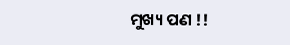ମୁଖ୍ୟ ପଣ !!